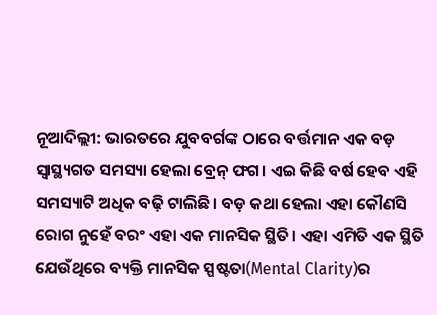ନୂଆଦିଲ୍ଲୀ: ଭାରତରେ ଯୁବବର୍ଗଙ୍କ ଠାରେ ବର୍ତ୍ତମାନ ଏକ ବଡ଼ ସ୍ୱାସ୍ଥ୍ୟଗତ ସମସ୍ୟା ହେଲା ବ୍ରେନ୍ ଫଗ। ଏଇ କିଛି ବର୍ଷ ହେବ ଏହି ସମସ୍ୟାଟି ଅଧିକ ବଢ଼ି ଟାଲିଛି। ବଡ଼ କଥା ହେଲା ଏହା କୌଣସି ରୋଗ ନୁହେଁ ବରଂ ଏହା ଏକ ମାନସିକ ସ୍ଥିତି। ଏହା ଏମିତି ଏକ ସ୍ଥିତି ଯେଉଁଥିରେ ବ୍ୟକ୍ତି ମାନସିକ ସ୍ପଷ୍ଟତା(Mental Clarity)ର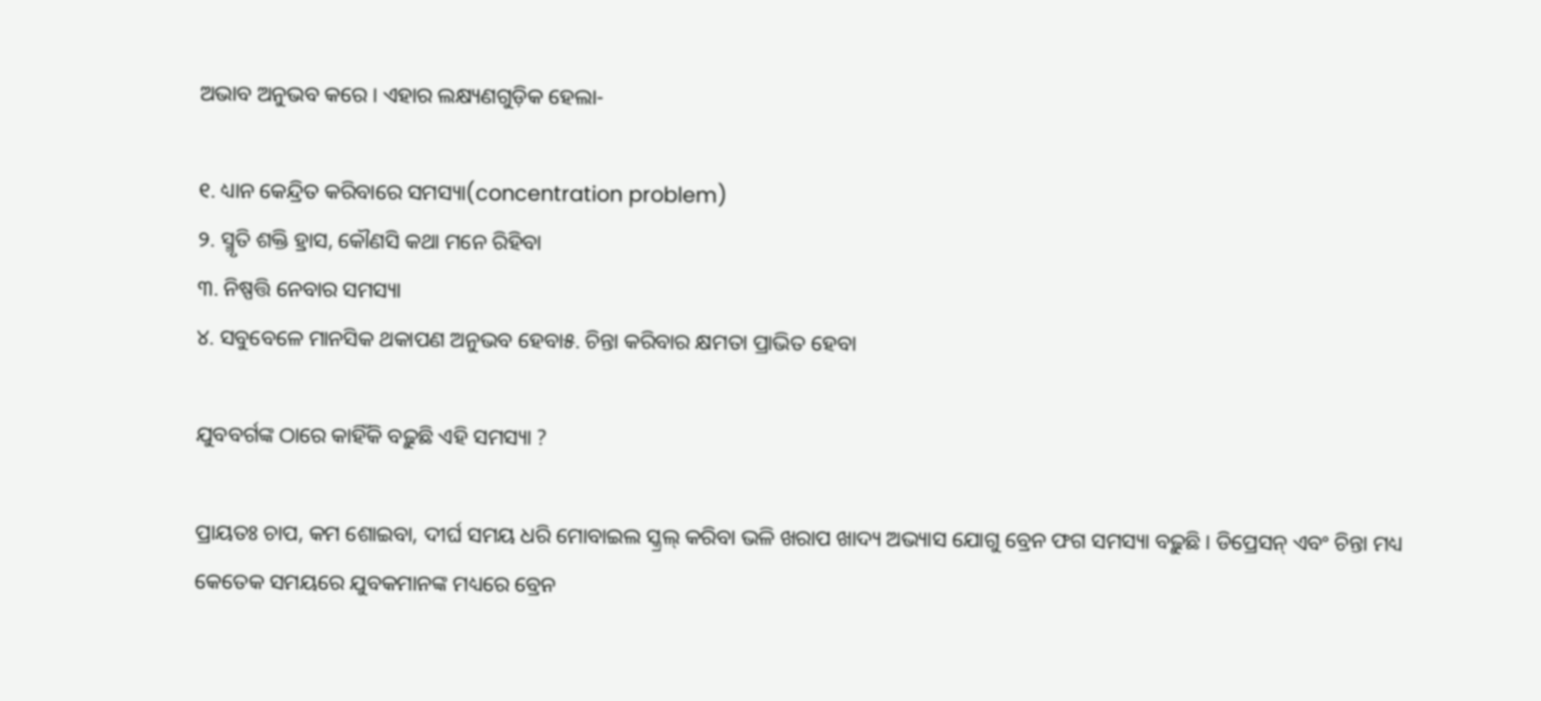ଅଭାବ ଅନୁଭବ କରେ। ଏହାର ଲକ୍ଷ୍ୟଣଗୁଡ଼ିକ ହେଲା-

୧. ଧ୍ୟାନ କେନ୍ଦ୍ରିତ କରିବାରେ ସମସ୍ୟା(concentration problem)
୨. ସ୍ମୃତି ଶକ୍ତି ହ୍ରାସ, କୌଣସି କଥା ମନେ ରିହିବା
୩. ନିଷ୍ପତ୍ତି ନେବାର ସମସ୍ୟା
୪. ସବୁବେଳେ ମାନସିକ ଥକାପଣ ଅନୁଭବ ହେବା୫. ଚିନ୍ତା କରିବାର କ୍ଷମତା ପ୍ରାଭିତ ହେବା

ଯୁବବର୍ଗଙ୍କ ଠାରେ କାହିଁକି ବଢ଼ୁଛି ଏହି ସମସ୍ୟା ?

ପ୍ରାୟତଃ ଚାପ, କମ ଶୋଇବା, ଦୀର୍ଘ ସମୟ ଧରି ମୋବାଇଲ ସ୍କ୍ରଲ୍ କରିବା ଭଳି ଖରାପ ଖାଦ୍ୟ ଅଭ୍ୟାସ ଯୋଗୁ ବ୍ରେନ ଫଗ ସମସ୍ୟା ବଢ଼ୁଛି। ଡିପ୍ରେସନ୍ ଏବଂ ଚିନ୍ତା ମଧ୍ୟ କେତେକ ସମୟରେ ଯୁବକମାନଙ୍କ ମଧ୍ୟରେ ବ୍ରେନ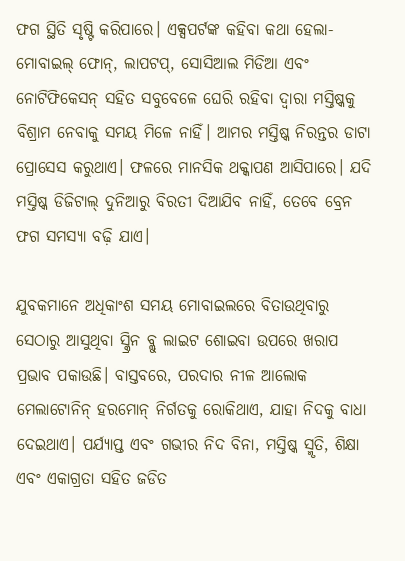ଫଗ ସ୍ଥିତି ସୃଷ୍ଟି କରିପାରେ। ଏକ୍ସପର୍ଟଙ୍କ କହିବା କଥା ହେଲା- ମୋବାଇଲ୍ ଫୋନ୍, ଲାପଟପ୍, ସୋସିଆଲ ମିଡିଆ ଏବଂ ନୋଟିଫିକେସନ୍ ସହିତ ସବୁବେଳେ ଘେରି ରହିବା ଦ୍ୱାରା ମସ୍ତିଷ୍କକୁ ବିଶ୍ରାମ ନେବାକୁ ସମୟ ମିଳେ ନାହିଁ। ଆମର ମସ୍ତିଷ୍କ ନିରନ୍ତର ଡାଟା ପ୍ରୋସେସ କରୁଥାଏ। ଫଳରେ ମାନସିକ ଥକ୍କାପଣ ଆସିପାରେ। ଯଦି ମସ୍ତିଷ୍କ ଡିଜିଟାଲ୍ ଦୁନିଆରୁ ବିରତୀ ଦିଆଯିବ ନାହିଁ, ତେବେ ବ୍ରେନ ଫଗ ସମସ୍ୟା ବଢ଼ି ଯାଏ।

ଯୁବକମାନେ ଅଧିକାଂଶ ସମୟ ମୋବାଇଲରେ ବିତାଉଥିବାରୁ ସେଠାରୁ ଆସୁଥିବା ସ୍କ୍ରିନ ବ୍ଲୁ ଲାଇଟ ଶୋଇବା ଉପରେ ଖରାପ ପ୍ରଭାବ ପକାଉଛି। ବାସ୍ତବରେ, ପରଦାର ନୀଳ ଆଲୋକ ମେଲାଟୋନିନ୍ ହରମୋନ୍ ନିର୍ଗତକୁ ରୋକିଥାଏ, ଯାହା ନିଦକୁ ବାଧା ଦେଇଥାଏ। ପର୍ଯ୍ୟାପ୍ତ ଏବଂ ଗଭୀର ନିଦ ବିନା, ମସ୍ତିଷ୍କ ସ୍ମୃତି, ଶିକ୍ଷା ଏବଂ ଏକାଗ୍ରତା ସହିତ ଜଡିତ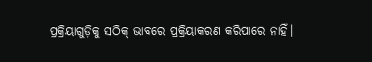ପ୍ରକ୍ରିୟାଗୁଡ଼ିକୁ ସଠିକ୍ ଭାବରେ ପ୍ରକ୍ରିୟାକରଣ କରିପାରେ ନାହିଁ।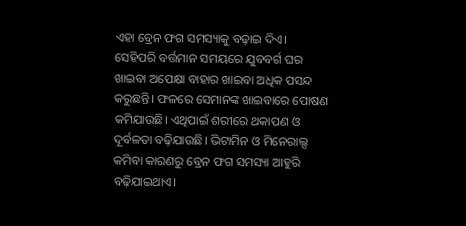ଏହା ବ୍ରେନ ଫଗ ସମସ୍ୟାକୁ ବଢ଼ାଇ ଦିଏ। ସେହିପରି ବର୍ତ୍ତମାନ ସମୟରେ ଯୁବବର୍ଗ ଘର ଖାଇବା ଅପେକ୍ଷା ବାହାର ଖାଇବା ଅଧିକ ପସନ୍ଦ କରୁଛନ୍ତି। ଫଳରେ ସେମାନଙ୍କ ଖାଇବାରେ ପୋଷଣ କମିଯାଉଛି। ଏଥିପାଇଁ ଶରୀରେ ଥକାପଣ ଓ ଦୂର୍ବଳତା ବଢ଼ିଯାଉଛି। ଭିଟାମିନ ଓ ମିନେରାଲ୍ସ କମିବା କାରଣରୁ ବ୍ରେନ ଫଗ ସମସ୍ୟା ଆହୁରି ବଢ଼ିଯାଇଥାଏ।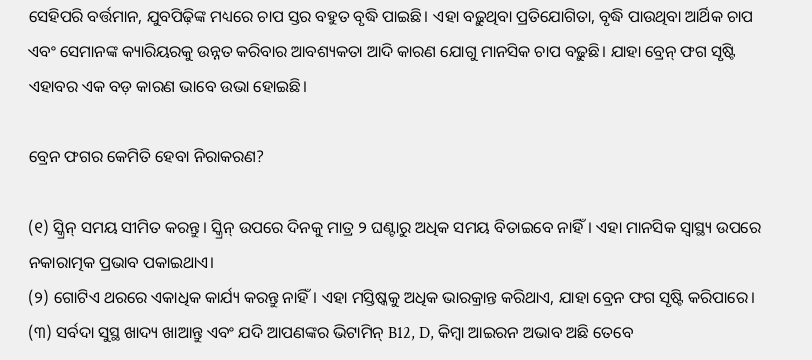ସେହିପରି ବର୍ତ୍ତମାନ, ଯୁବପିଢ଼ିଙ୍କ ମଧ୍ୟରେ ଚାପ ସ୍ତର ବହୁତ ବୃଦ୍ଧି ପାଇଛି। ଏହା ବଢ଼ୁଥିବା ପ୍ରତିଯୋଗିତା, ବୃଦ୍ଧି ପାଉଥିବା ଆର୍ଥିକ ଚାପ ଏବଂ ସେମାନଙ୍କ କ୍ୟାରିୟରକୁ ଉନ୍ନତ କରିବାର ଆବଶ୍ୟକତା ଆଦି କାରଣ ଯୋଗୁ ମାନସିକ ଚାପ ବଢ଼ୁଛି। ଯାହା ବ୍ରେନ୍ ଫଗ ସୃଷ୍ଟି ଏହାବର ଏକ ବଡ଼ କାରଣ ଭାବେ ଉଭା ହୋଇଛି।

ବ୍ରେନ ଫଗର କେମିତି ହେବା ନିରାକରଣ?

(୧) ସ୍କ୍ରିନ୍ ସମୟ ସୀମିତ କରନ୍ତୁ। ସ୍କ୍ରିନ୍ ଉପରେ ଦିନକୁ ମାତ୍ର ୨ ଘଣ୍ଟାରୁ ଅଧିକ ସମୟ ବିତାଇବେ ନାହିଁ। ଏହା ମାନସିକ ସ୍ୱାସ୍ଥ୍ୟ ଉପରେ ନକାରାତ୍ମକ ପ୍ରଭାବ ପକାଇଥାଏ।
(୨) ଗୋଟିଏ ଥରରେ ଏକାଧିକ କାର୍ଯ୍ୟ କରନ୍ତୁ ନାହିଁ। ଏହା ମସ୍ତିଷ୍କକୁ ଅଧିକ ଭାରକ୍ରାନ୍ତ କରିଥାଏ, ଯାହା ବ୍ରେନ ଫଗ ସୃଷ୍ଟି କରିପାରେ।
(୩) ସର୍ବଦା ସୁସ୍ଥ ଖାଦ୍ୟ ଖାଆନ୍ତୁ ଏବଂ ଯଦି ଆପଣଙ୍କର ଭିଟାମିନ୍ B12, D, କିମ୍ବା ଆଇରନ ଅଭାବ ଅଛି ତେବେ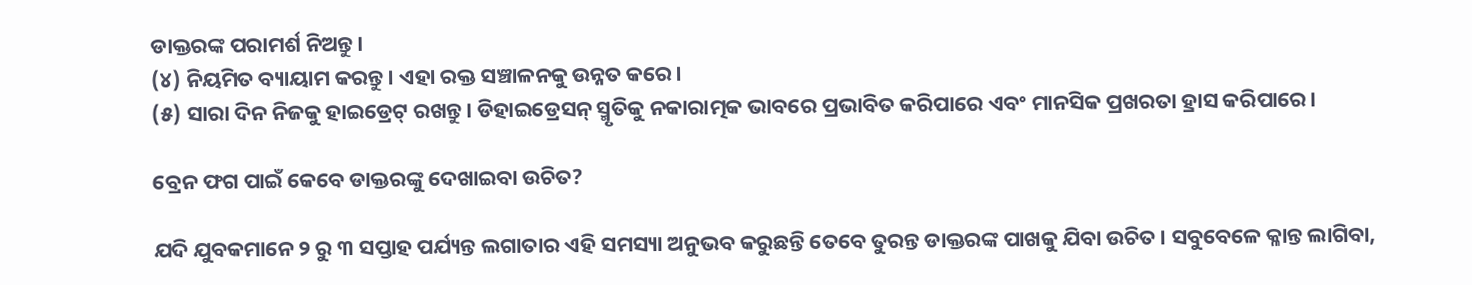ଡାକ୍ତରଙ୍କ ପରାମର୍ଶ ନିଅନ୍ତୁ।
(୪) ନିୟମିତ ବ୍ୟାୟାମ କରନ୍ତୁ। ଏହା ରକ୍ତ ସଞ୍ଚାଳନକୁ ଉନ୍ନତ କରେ।
(୫) ସାରା ଦିନ ନିଜକୁ ହାଇଡ୍ରେଟ୍ ରଖନ୍ତୁ। ଡିହାଇଡ୍ରେସନ୍ ସ୍ମୃତିକୁ ନକାରାତ୍ମକ ଭାବରେ ପ୍ରଭାବିତ କରିପାରେ ଏବଂ ମାନସିକ ପ୍ରଖରତା ହ୍ରାସ କରିପାରେ।

ବ୍ରେନ ଫଗ ପାଇଁ କେବେ ଡାକ୍ତରଙ୍କୁ ଦେଖାଇବା ଉଚିତ?

ଯଦି ଯୁବକମାନେ ୨ ରୁ ୩ ସପ୍ତାହ ପର୍ଯ୍ୟନ୍ତ ଲଗାତାର ଏହି ସମସ୍ୟା ଅନୁଭବ କରୁଛନ୍ତି ତେବେ ତୁରନ୍ତ ଡାକ୍ତରଙ୍କ ପାଖକୁ ଯିବା ଉଚିତ। ସବୁବେଳେ କ୍ଳାନ୍ତ ଲାଗିବା,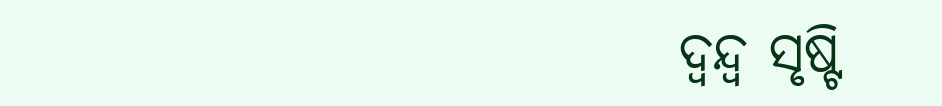ଦ୍ୱନ୍ଦ୍ୱ ସୃଷ୍ଟି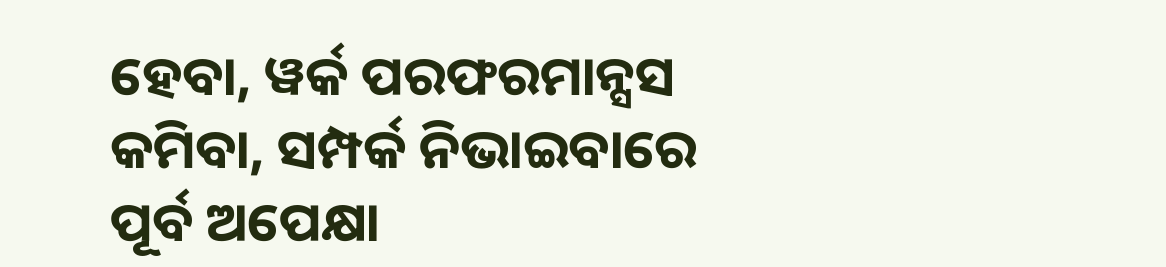ହେବା, ୱର୍କ ପରଫରମାନ୍ସସ କମିବା, ସମ୍ପର୍କ ନିଭାଇବାରେ ପୂର୍ବ ଅପେକ୍ଷା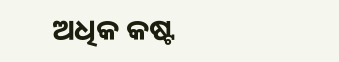ଅଧିକ କଷ୍ଟ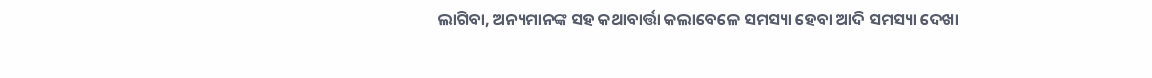ଲାଗିବା, ଅନ୍ୟମାନଙ୍କ ସହ କଥାବାର୍ତ୍ତା କଲାବେଳେ ସମସ୍ୟା ହେବା ଆଦି ସମସ୍ୟା ଦେଖା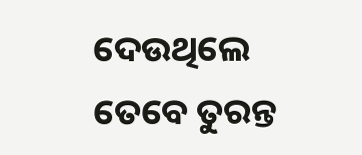ଦେଉଥିଲେ ତେବେ ତୁରନ୍ତ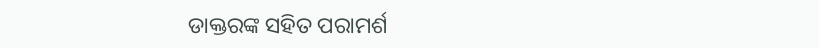ଡାକ୍ତରଙ୍କ ସହିତ ପରାମର୍ଶ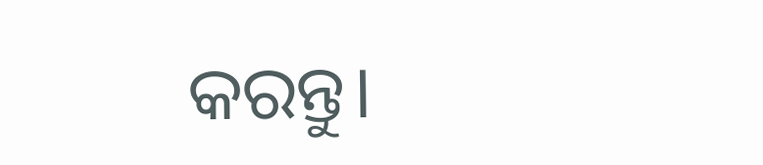କରନ୍ତୁ।